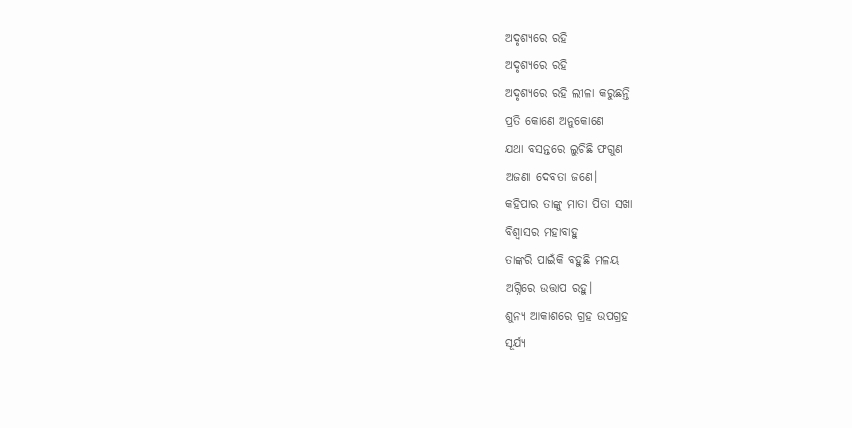ଅଦୃଶ୍ୟରେ ରହି
ଅଦୃଶ୍ୟରେ ରହି
ଅଦୃଶ୍ୟରେ ରହି ଲୀଳା କରୁଛନ୍ତି
ପ୍ରତି କୋଣେ ଅନୁକୋଣେ
ଯଥା ବସନ୍ତରେ ଲୁଚିଛି ଫଗୁଣ
ଅଜଣା ଦେବତା ଜଣେ।
କହିପାର ତାଙ୍କୁ ମାତା ପିତା ସଖା
ବିଶ୍ଵାସର ମହାବାହୁ
ତାଙ୍କରି ପାଇଁକି ବହୁଛି ମଳୟ
ଅଗ୍ନିରେ ଉତ୍ତାପ ରହୁ।
ଶୁନ୍ୟ ଆକାଶରେ ଗ୍ରହ ଉପଗ୍ରହ
ସୂର୍ଯ୍ୟ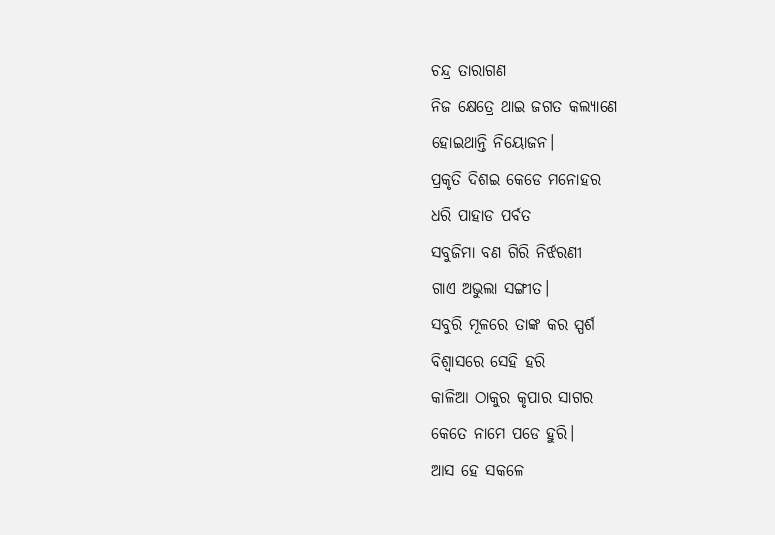ଚନ୍ଦ୍ର ତାରାଗଣ
ନିଜ କ୍ଷେତ୍ରେ ଥାଇ ଜଗତ କଲ୍ୟାଣେ
ହୋଇଥାନ୍ତି ନିୟୋଜନ।
ପ୍ରକୃତି ଦିଶଇ କେଡେ ମନୋହର
ଧରି ପାହାଡ ପର୍ବତ
ସବୁଜିମା ବଣ ଗିରି ନିର୍ଝରଣୀ
ଗାଏ ଅଭୁଲା ସଙ୍ଗୀତ।
ସବୁରି ମୂଳରେ ତାଙ୍କ କର ସ୍ପର୍ଶ
ବିଶ୍ୱାସରେ ସେହି ହରି
କାଳିଆ ଠାକୁର କୃପାର ସାଗର
କେତେ ନାମେ ପଡେ ହୁରି।
ଆସ ହେ ସକଳେ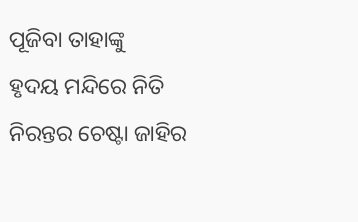ପୂଜିବା ତାହାଙ୍କୁ
ହୃଦୟ ମନ୍ଦିରେ ନିତି
ନିରନ୍ତର ଚେଷ୍ଟା ଜାହିର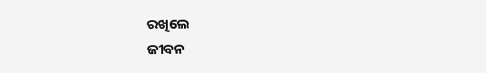ରଖିଲେ
ଜୀବନ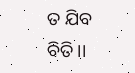ତ ଯିବ ବିତି।।